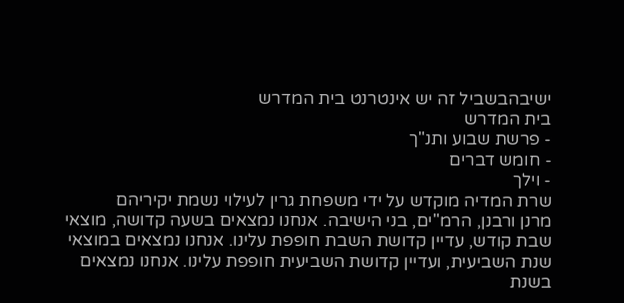ישיבהבשביל זה יש אינטרנט בית המדרש
בית המדרש
- פרשת שבוע ותנ"ך
- חומש דברים
- וילך
שרת המדיה מוקדש על ידי משפחת גרין לעילוי נשמת יקיריהם
מרנן ורבנן, הרמ"ים, בני הישיבה. אנחנו נמצאים בשעה קדושה, מוצאי שבת קודש, עדיין קדושת השבת חופפת עלינו. אנחנו נמצאים במוצאי שנת השביעית, ועדיין קדושת השביעית חופפת עלינו. אנחנו נמצאים בשנת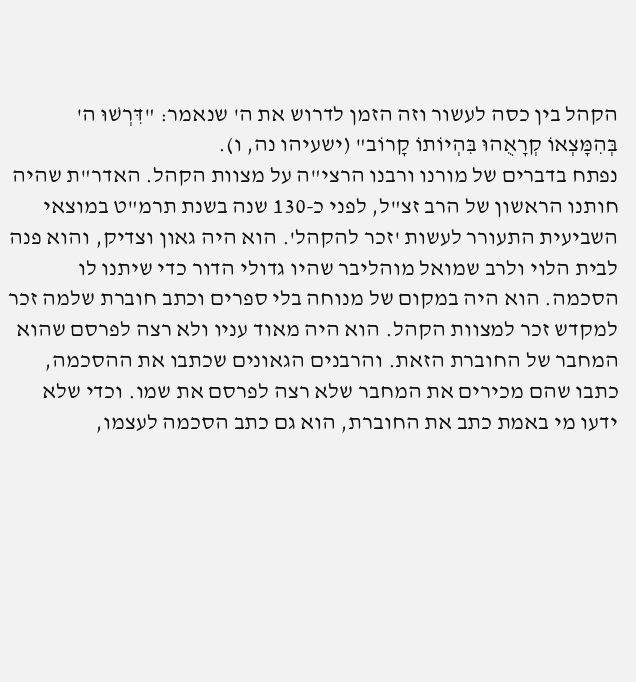הקהל בין כסה לעשור וזה הזמן לדרוש את ה' שנאמר: "דִּרְשׁוּ ה' בְּהִמָּצְאוֹ קְרָאֻהוּ בִּהְיוֹתוֹ קָרוֹב" (ישעיהו נה, ו).
נפתח בדברים של מורנו ורבנו הרצי"ה על מצוות הקהל. האדר"ת שהיה חותנו הראשון של הרב זצ"ל, לפני כ-130 שנה בשנת תרמ"ט במוצאי השביעית התעורר לעשות 'זכר להקהל'. הוא היה גאון וצדיק, והוא פנה לבית הלוי ולרב שמואל מוהליבר שהיו גדולי הדור כדי שיתנו לו הסכמה. הוא היה במקום של מנוחה בלי ספרים וכתב חוברת שלמה זכר למקדש זכר למצוות הקהל. הוא היה מאוד עניו ולא רצה לפרסם שהוא המחבר של החוברת הזאת. והרבנים הגאונים שכתבו את ההסכמה, כתבו שהם מכירים את המחבר שלא רצה לפרסם את שמו. וכדי שלא ידעו מי באמת כתב את החוברת, הוא גם כתב הסכמה לעצמו,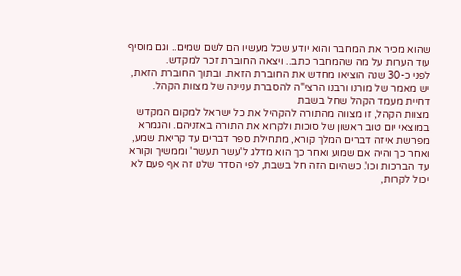שהוא מכיר את המחבר והוא יודע שכל מעשיו הם לשם שמים.. וגם מוסיף עוד הערות על מה שהמחבר כתב.. ויצאה החוברת זכר למקדש.
לפני כ-30 שנה הוציאו מחדש את החוברת הזאת. ובתוך החוברת הזאת, יש מאמר של מורנו ורבנו הרצי"ה להסברת עניינה של מצוות הקהל.
דחיית מעמד הקהל שחל בשבת
מצוות הקהל, זו מצווה מהתורה להקהיל את כל ישראל למקום המקדש במוצאי יום טוב ראשון של סוכות ולקרוא את התורה באזניהם. והגמרא מפרשת איזה דברים המלך קורא, מתחילת ספר דברים עד קריאת שמע, ואחר כך והיה אם שמוע ואחר כך הוא מדלג ל'עשר תעשר' וממשיך וקורא עד הברכות וכו'. כשהיום הזה חל בשבת, לפי הסדר שלנו זה אף פעם לא יכול לקרות,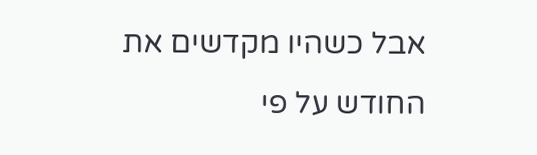אבל כשהיו מקדשים את החודש על פי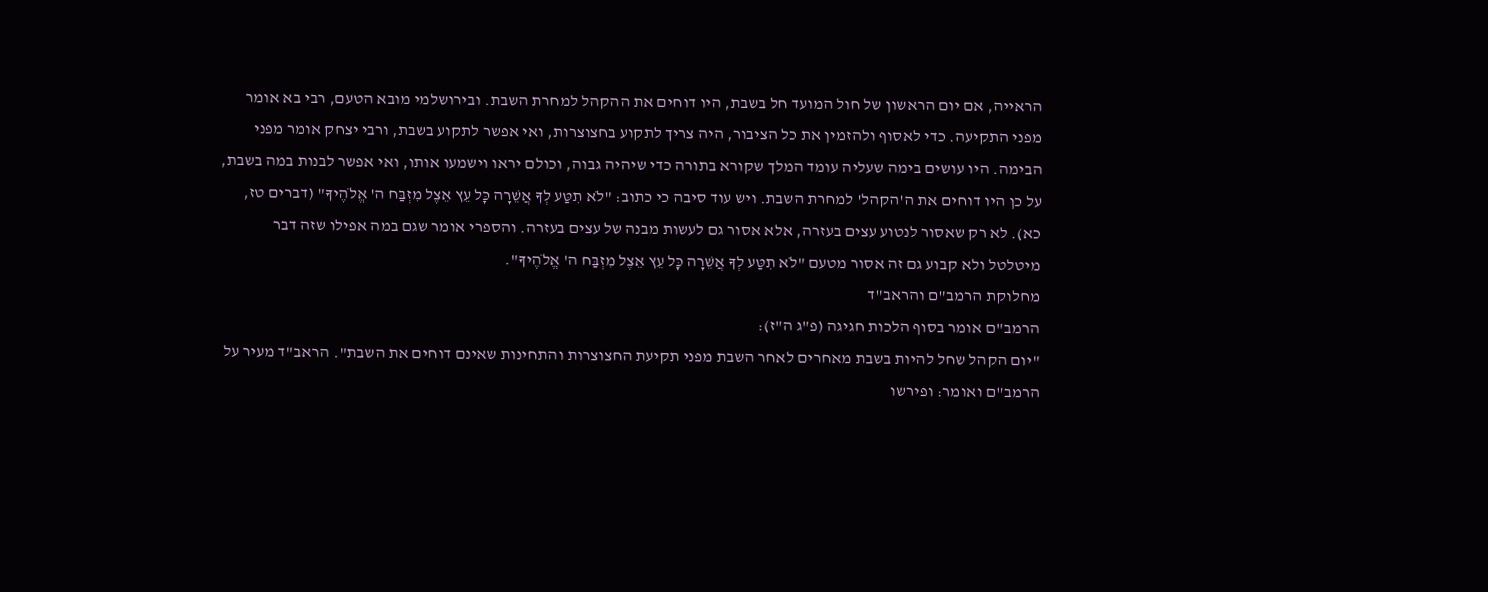הראייה, אם יום הראשון של חול המועד חל בשבת, היו דוחים את ההקהל למחרת השבת. ובירושלמי מובא הטעם, רבי בא אומר מפני התקיעה. כדי לאסוף ולהזמין את כל הציבור, היה צריך לתקוע בחצוצרות, ואי אפשר לתקוע בשבת, ורבי יצחק אומר מפני הבימה. היו עושים בימה שעליה עומד המלך שקורא בתורה כדי שיהיה גבוה, וכולם יראו וישמעו אותו, ואי אפשר לבנות במה בשבת, על כן היו דוחים את ה'הקהל' למחרת השבת. ויש עוד סיבה כי כתוב: "לֹא תִטַּע לְךָ אֲשֵׁרָה כָּל עֵץ אֵצֶל מִזְבַּח ה' אֱלֹהֶיךָ" (דברים טז, כא). לא רק שאסור לנטוע עצים בעזרה, אלא אסור גם לעשות מבנה של עצים בעזרה. והספרי אומר שגם במה אפילו שזה דבר מיטלטל ולא קבוע גם זה אסור מטעם "לֹא תִטַּע לְךָ אֲשֵׁרָה כָּל עֵץ אֵצֶל מִזְבַּח ה' אֱלֹהֶיךָ".
מחלוקת הרמב"ם והראב"ד
הרמב"ם אומר בסוף הלכות חגיגה (פ"ג ה"ז):
"יום הקהל שחל להיות בשבת מאחרים לאחר השבת מפני תקיעת החצוצרות והתחינות שאינם דוחים את השבת". הראב"ד מעיר על הרמב"ם ואומר: ופירשו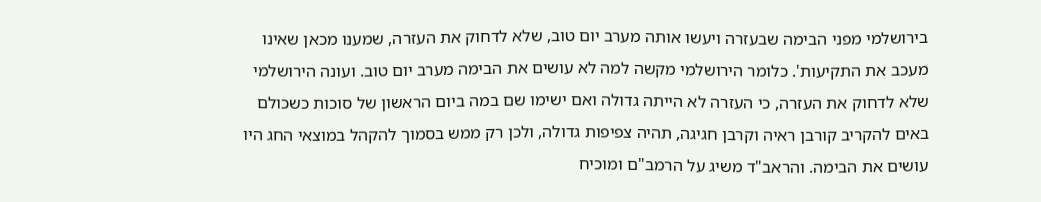בירושלמי מפני הבימה שבעזרה ויעשו אותה מערב יום טוב, שלא לדחוק את העזרה, שמענו מכאן שאינו מעכב את התקיעות'. כלומר הירושלמי מקשה למה לא עושים את הבימה מערב יום טוב. ועונה הירושלמי שלא לדחוק את העזרה, כי העזרה לא הייתה גדולה ואם ישימו שם במה ביום הראשון של סוכות כשכולם באים להקריב קורבן ראיה וקרבן חגיגה, תהיה צפיפות גדולה, ולכן רק ממש בסמוך להקהל במוצאי החג היו עושים את הבימה. והראב"ד משיג על הרמב"ם ומוכיח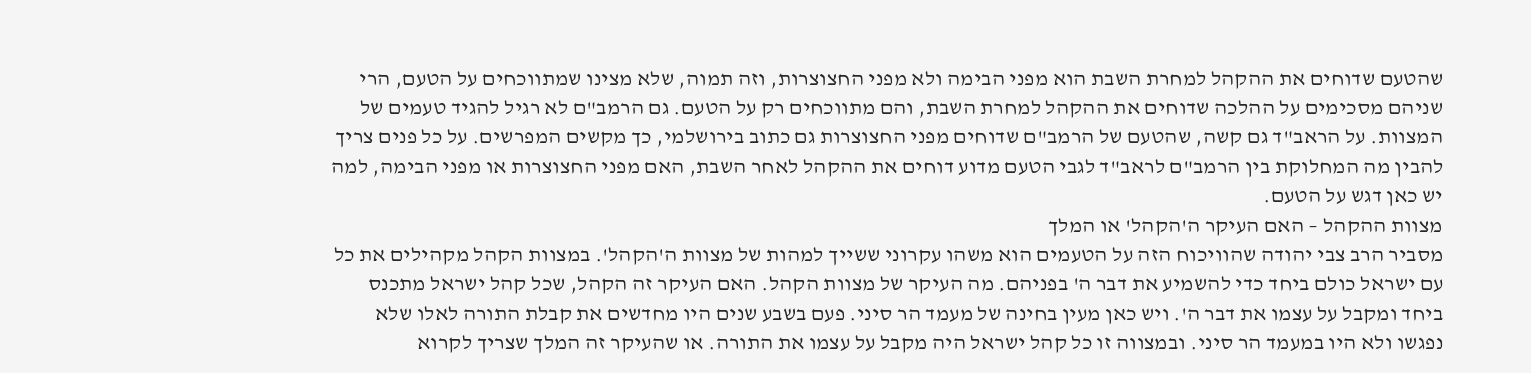שהטעם שדוחים את ההקהל למחרת השבת הוא מפני הבימה ולא מפני החצוצרות, וזה תמוה, שלא מצינו שמתווכחים על הטעם, הרי שניהם מסכימים על ההלכה שדוחים את ההקהל למחרת השבת, והם מתווכחים רק על הטעם. גם הרמב"ם לא רגיל להגיד טעמים של המצוות. על הראב"ד גם קשה, שהטעם של הרמב"ם שדוחים מפני החצוצרות גם כתוב בירושלמי, כך מקשים המפרשים. על כל פנים צריך להבין מה המחלוקת בין הרמב"ם לראב"ד לגבי הטעם מדוע דוחים את ההקהל לאחר השבת, האם מפני החצוצרות או מפני הבימה, למה יש כאן דגש על הטעם.
מצוות ההקהל – האם העיקר ה'הקהל' או המלך
מסביר הרב צבי יהודה שהוויכוח הזה על הטעמים הוא משהו עקרוני ששייך למהות של מצוות ה'הקהל'. במצוות הקהל מקהילים את כל עם ישראל כולם ביחד כדי להשמיע את דבר ה' בפניהם. מה העיקר של מצוות הקהל. האם העיקר זה הקהל, שכל קהל ישראל מתכנס ביחד ומקבל על עצמו את דבר ה'. ויש כאן מעין בחינה של מעמד הר סיני. פעם בשבע שנים היו מחדשים את קבלת התורה לאלו שלא נפגשו ולא היו במעמד הר סיני. ובמצווה זו כל קהל ישראל היה מקבל על עצמו את התורה. או שהעיקר זה המלך שצריך לקרוא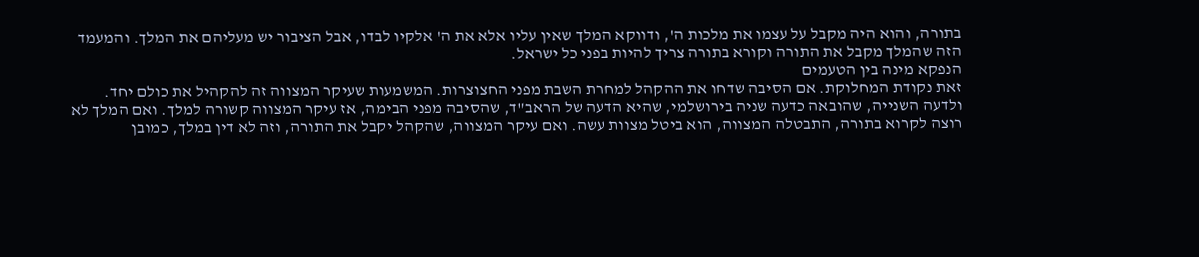בתורה, והוא היה מקבל על עצמו את מלכות ה', ודווקא המלך שאין עליו אלא את ה' אלקיו לבדו, אבל הציבור יש מעליהם את המלך. והמעמד הזה שהמלך מקבל את התורה וקורא בתורה צריך להיות בפני כל ישראל.
הנפקא מינה בין הטעמים
זאת נקודת המחלוקת. אם הסיבה שדחו את ההקהל למחרת השבת מפני החצוצרות. המשמעות שעיקר המצווה זה להקהיל את כולם יחד. ולדעה השנייה, שהובאה כדעה שניה בירושלמי, שהיא הדעה של הראב"ד, שהסיבה מפני הבימה, אז עיקר המצווה קשורה למלך. ואם המלך לא רוצה לקרוא בתורה, התבטלה המצווה, הוא ביטל מצוות עשה. ואם עיקר המצווה, שהקהל יקבל את התורה, וזה לא דין במלך, כמובן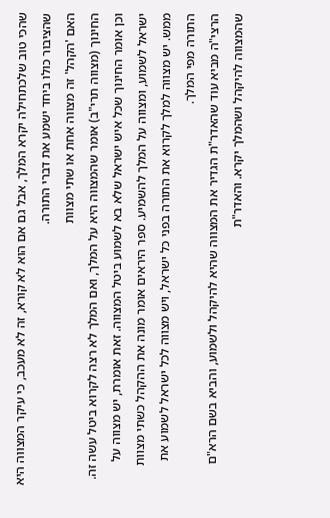שהכי טוב שלכתחילה יקרא המלך, אבל גם אם הוא לא קורא, זה לא מעכב, כי עיקר המצווה היא שהציבור כולו ביחד ישמע את דברי התורה.
האם 'הקהל' זה מצווה אחת או שתי מצוות
החינוך (מצווה תרי"ב) אומר שהמצווה היא על המלך, ואם המלך לא רצה לקרוא ביטל עשה זה. וכן אומר החינוך שכל איש ישראל שלא בא לשמוע ביטל המצווה. זאת אומרת, יש מצווה על ישראל לשמוע, ומצווה על המלך להשמיע. ספר היראים אומר מונה את ההקהל כשתי מצוות ממש. יש מצווה למלך לקרוא את התורה בפני כל ישראל, ויש מצווה לכל ישראל לשמוע את התורה מפי המלך.
הרצי"ה מביא עוד שהאדר"ת הגדיר את המצווה שהיא להיקהל ולשמוע, והביא בשם הרא"ם שהמצווה להיקהל ושהמלך יקרא. והאדר"ת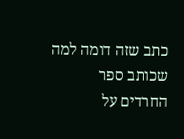כתב שזה דומה למה שכותב ספר החרדים על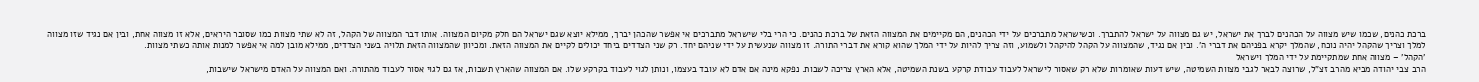ברכת כהנים, שכמו שיש מצווה על הכהנים לברך את ישראל, יש גם מצווה על ישראל להתברך. וכשישראל מתברכים על ידי הכהנים, הם מקיימים את המצווה הזאת של ברכת כהנים. כי הרי בלי שישראל מתברכים אי אפשר שהכהן יברך, ממילא יוצא שגם ישראל הם חלק מקיום המצווה. אותו דבר המצווה של הקהל, זה לא שתי מצוות כמו שסובר היראים, אלא זו מצווה אחת, ובין אם נגיד שזו מצווה למלך וצריך שהקהל יהיה נוכח, שהמלך יקרא בפניהם את דברי ה'. ובין אם נגיד, שהמצווה על הקהל להיקהל ולשמוע, וזה צריך להיות על ידי המלך שהוא קורא את דברי התורה. זו מצווה שנעשית על ידי שניהם יחד. רק שני הצדדים ביחד יכולים לקיים את המצווה הזאת. ומכיוון שהמצווה הזאת תלויה בשני הצדדים, ממילא מובן למה אי אפשר למנות אותה כשתי מצוות.
'הקהל' – מצווה אחת שמתקיימת על ידי המלך וישראל
הרב צבי יהודה מביא מהרב זצ"ל, שרוצה לבאר לגבי מצוות השמיטה, שיש דעות שאומרות שלא רק שאסור לישראל לעבוד עבודת קרקע בשנת השמיטה, אלא הארץ צריכה לשבות. נפקא מינה אם אדם לא עובד בעצמו, ונותן לגוי לעבוד בקרקע שלו. אם המצווה שהארץ תשבות, אז גם לגוי אסור לעבוד מהתורה. ואם המצווה על האדם מישראל שישבות,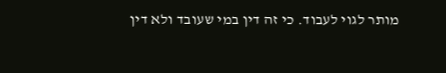מותר לגוי לעבוד. כי זה דין במי שעובד ולא דין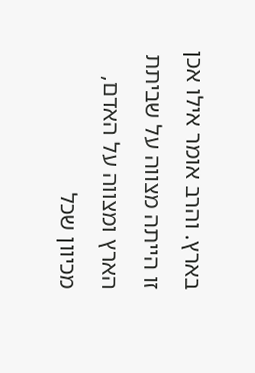בארץ. והרב אומר אילו אכן זו הייתה מצווה על שביתת הארץ ומצווה על האדם, מכיוון שכל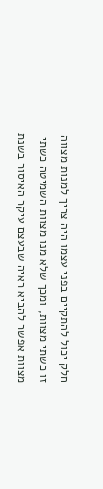חלק יכול להתקיים בפני עצמו היה צריך למנות מצווה זו כשתי מצוות, ומכך שלא מנו מצוות השמיטה כשתי מצוות אפשר להביא ראיה שבעצם עיקר האיסור בשנת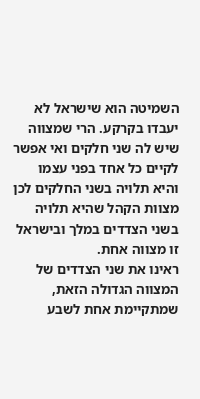השמיטה הוא שישראל לא יעבדו בקרקע. הרי שמצווה שיש לה שני חלקים ואי אפשר לקיים כל אחד בפני עצמו והיא תלויה בשני החלקים לכן מצוות הקהל שהיא תלויה בשני הצדדים במלך ובישראל זו מצווה אחת.
ראינו את שני הצדדים של המצווה הגדולה הזאת, שמתקיימת אחת לשבע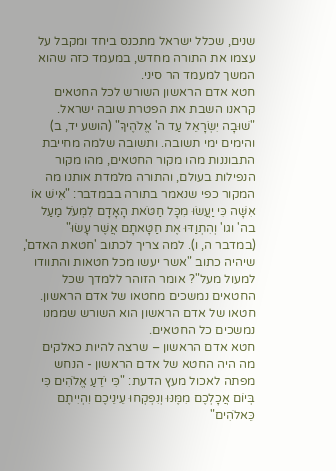שנים, שכלל ישראל מתכנס ביחד ומקבל על עצמו את התורה מחדש, במעמד כזה שהוא המשך למעמד הר סיני.
חטא אדם הראשון השורש לכל החטאים
קראנו השבת את הפטרת שובה ישראל. "שׁוּבָה יִשְׂרָאֵל עַד ה' אֱלֹהֶיךָ" (הושע יד, ב) והימים ימי תשובה. ותשובה שלמה מחייבת התבוננות מהו מקור החטאים, מהו מקור הנפילות בעולם, והתורה מלמדת אותנו מה המקור כפי שנאמר בתורה בבמדבר: "אִישׁ אוֹ אִשָּׁה כִּי יַעֲשׂוּ מִכָּל חַטֹּאת הָאָדָם לִמְעֹל מַעַל בה' וגו' וְהִתְוַדּוּ אֶת חַטָּאתָם אֲשֶׁר עָשׂוּ" (במדבר ה, ו). למה צריך לכתוב 'חטאת האדם', שיהיה כתוב "אשר יעשו מכל חטאות והתוודו למעול מעל"? אומר הזוהר ללמדך שכל החטאים נמשכים מחטאו של אדם הראשון. חטאו של אדם הראשון הוא השורש שממנו נמשכים כל החטאים.
חטא אדם הראשון – שרצה להיות כאלקים
מה היה החטא של אדם הראשון - הנחש מפתה לאכול מעץ הדעת: "כִּי יֹדֵעַ אֱלֹהִים כִּי בְּיוֹם אֲכָלְכֶם מִמֶּנּוּ וְנִפְקְחוּ עֵינֵיכֶם וִהְיִיתֶם כֵּאלֹהִים"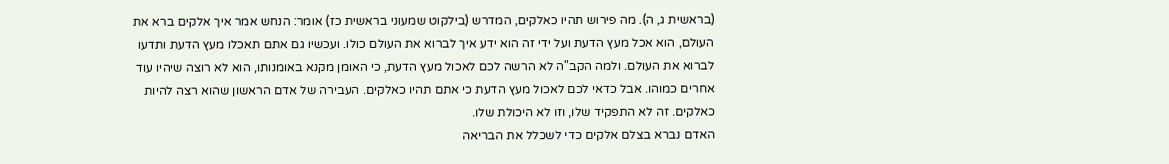(בראשית ג, ה). מה פירוש תהיו כאלקים, המדרש (בילקוט שמעוני בראשית כז) אומר: הנחש אמר איך אלקים ברא את העולם, הוא אכל מעץ הדעת ועל ידי זה הוא ידע איך לברוא את העולם כולו. ועכשיו גם אתם תאכלו מעץ הדעת ותדעו לברוא את העולם. ולמה הקב"ה לא הרשה לכם לאכול מעץ הדעת, כי האומן מקנא באומנותו, הוא לא רוצה שיהיו עוד אחרים כמוהו. אבל כדאי לכם לאכול מעץ הדעת כי אתם תהיו כאלקים. העבירה של אדם הראשון שהוא רצה להיות כאלקים. זה לא התפקיד שלו, וזו לא היכולת שלו.
האדם נברא בצלם אלקים כדי לשכלל את הבריאה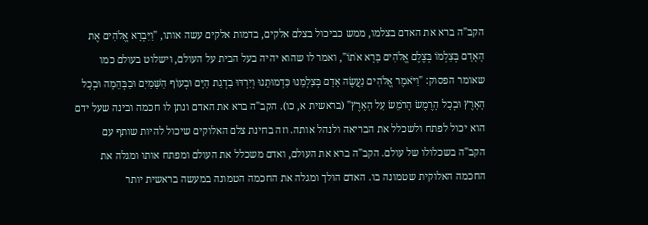הקב"ה ברא את האדם בצלמו, ממש כביכול בצלם אלקים, בדמות אלקים עשה אותו, "וַיִּבְרָא אֱלֹהִים אֶת הָאָדָם בְּצַלְמוֹ בְּצֶלֶם אֱלֹהִים בָּרָא אֹתוֹ", ואמר לו שהוא יהיה בעל הבית על העולם, וישלוט בעולם כמו שאומר הפסוק: "וַיֹּאמֶר אֱלֹהִים נַעֲשֶׂה אָדָם בְּצַלְמֵנוּ כִּדְמוּתֵנוּ וְיִרְדּוּ בִדְגַת הַיָּם וּבְעוֹף הַשָּׁמַיִם וּבַבְּהֵמָה וּבְכָל הָאָרֶץ וּבְכָל הָרֶמֶשׂ הָרֹמֵשׂ עַל הָאָרֶץ" (בראשית א, כו). הקב"ה ברא את האדם ונתן לו חכמה ובינה שעל ידם הוא יכול לפתח ולשכלל את הבריאה ולנהל אותה. וזה בחינת צלם האלוקים שיכול להיות שותף עם הקב"ה בשכלולו של עולם. הקב"ה ברא את העולם, ואדם משכלל את העולם ומפתח אותו ומגלה את החכמה האלוקית שטמונה בו. האדם הולך ומגלה את החכמה הטמונה במעשה בראשית יותר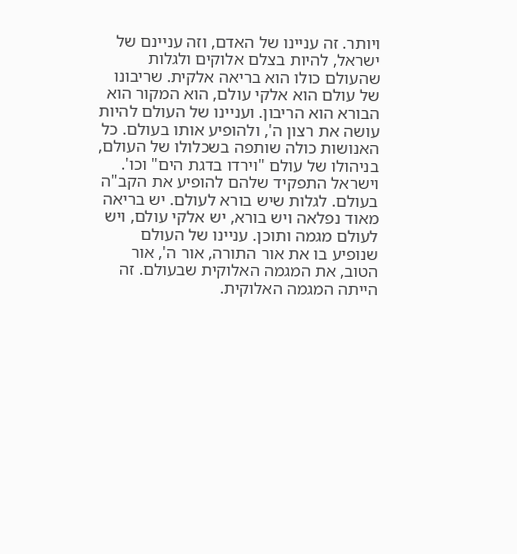ויותר. זה עניינו של האדם, וזה עניינם של ישראל, להיות בצלם אלוקים ולגלות שהעולם כולו הוא בריאה אלקית. שריבונו של עולם הוא אלקי עולם, הוא המקור הוא הבורא הוא הריבון. ועניינו של העולם להיות עושה את רצון ה', ולהופיע אותו בעולם. כל האנושות כולה שותפה בשכלולו של העולם, בניהולו של עולם "וירדו בדגת הים" וכו'. וישראל התפקיד שלהם להופיע את הקב"ה בעולם. לגלות שיש בורא לעולם. יש בריאה מאוד נפלאה ויש בורא, יש אלקי עולם, ויש לעולם מגמה ותוכן. עניינו של העולם שנופיע בו את אור התורה, אור ה', אור הטוב, את המגמה האלוקית שבעולם. זה הייתה המגמה האלוקית.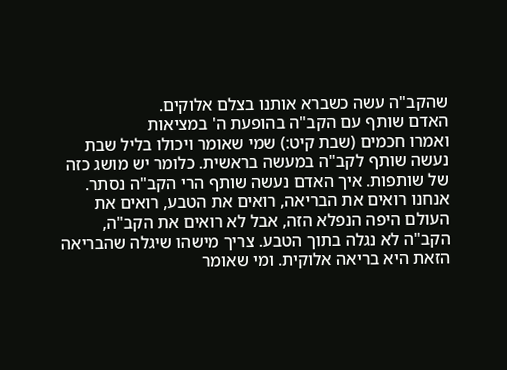שהקב"ה עשה כשברא אותנו בצלם אלוקים.
האדם שותף עם הקב"ה בהופעת ה' במציאות
ואמרו חכמים (שבת קיט:) שמי שאומר ויכולו בליל שבת נעשה שותף לקב"ה במעשה בראשית. כלומר יש מושג כזה של שותפות. איך האדם נעשה שותף הרי הקב"ה נסתר. אנחנו רואים את הבריאה, רואים את הטבע, רואים את העולם היפה הנפלא הזה, אבל לא רואים את הקב"ה, הקב"ה לא נגלה בתוך הטבע. צריך מישהו שיגלה שהבריאה הזאת היא בריאה אלוקית. ומי שאומר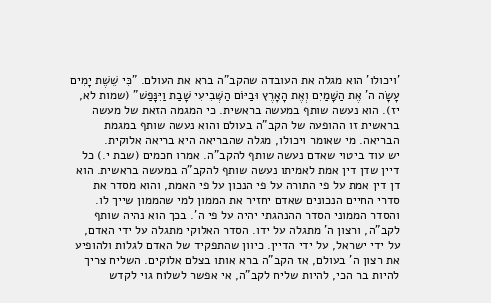'ויכולו' הוא מגלה את העובדה שהקב"ה ברא את העולם. "כִּי שֵׁשֶׁת יָמִים עָשָׂה ה' אֶת הַשָּׁמַיִם וְאֶת הָאָרֶץ וּבַיּוֹם הַשְּׁבִיעִי שָׁבַת וַיִּנָּפַשׁ" (שמות לא, יז). הוא נעשה שותף במעשה בראשית. כי המגמה הזאת של מעשה בראשית זו ההופעה של הקב"ה בעולם והוא נעשה שותף במגמת הבריאה. מי שאומר ויכולו, מגלה שהבריאה היא בריאה אלוקית.
יש עוד ביטוי שאדם נעשה שותף להקב"ה. אמרו חכמים (שבת י.) כל דיין שדן דין אמת לאמיתו נעשה שותף להקב"ה במעשה בראשית. הוא דן דין אמת על פי התורה על פי הנכון על פי האמת, והוא מסדר את סדרי החיים הנכונים שאדם יחזיר את הממון למי שהממון שייך לו. והסדר הממוני הסדר ההנהגתי יהיה על פי ה'. בכך הוא נהיה שותף לקב"ה, ורצון ה' מתגלה על ידו. הסדר האלוקי מתגלה על ידי האדם, על ידי ישראל, על ידי הדיין. כיוון שהתפקיד של האדם לגלות ולהופיע את רצון ה' בעולם, אז הקב"ה ברא אותו בצלם אלוקים. השליח צריך להיות בר הכי, להיות שליח לקב"ה, אי אפשר לשלוח גוי לקדש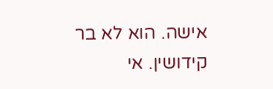אישה. הוא לא בר קידושין. אי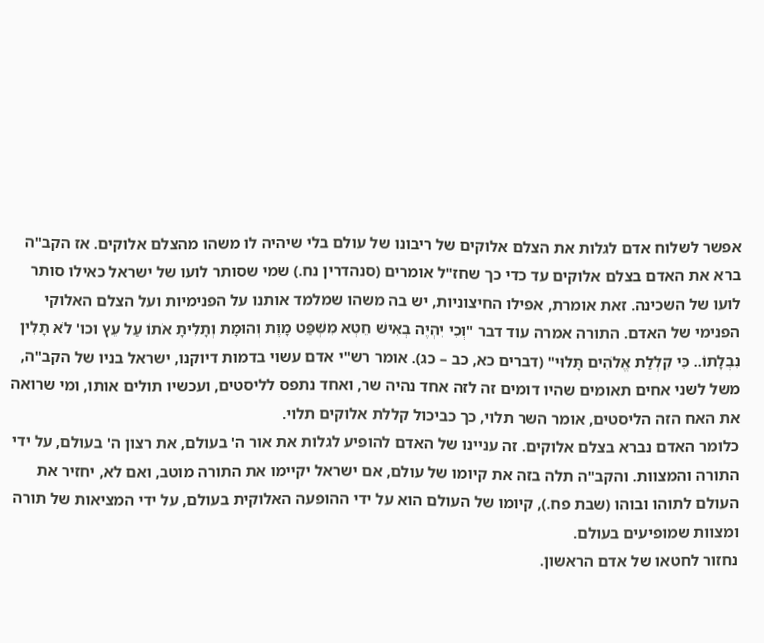אפשר לשלוח אדם לגלות את הצלם אלוקים של ריבונו של עולם בלי שיהיה לו משהו מהצלם אלוקים. אז הקב"ה ברא את האדם בצלם אלוקים עד כדי כך שחז"ל אומרים (סנהדרין נח.) שמי שסותר לועו של ישראל כאילו סותר לועו של השכינה. זאת אומרת, אפילו החיצוניות, יש בה משהו שמלמד אותנו על הפנימיות ועל הצלם האלוקי הפנימי של האדם. התורה אמרה עוד דבר "וְכִי יִהְיֶה בְאִישׁ חֵטְא מִשְׁפַּט מָוֶת וְהוּמָת וְתָלִיתָ אֹתוֹ עַל עֵץ וכו' לֹא תָלִין נִבְלָתוֹ.. כִּי קִלְלַת אֱלֹהִים תָּלוּי" (דברים כא, כב – כג). אומר רש"י אדם עשוי בדמות דיוקנו, ישראל בניו של הקב"ה, משל לשני אחים תאומים שהיו דומים זה לזה אחד נהיה שר, ואחד נתפס לליסטים, ועכשיו תולים אותו, ומי שרואה את האח הזה הליסטים, אומר השר תלוי, כך כביכול קללת אלוקים תלוי.
כלומר האדם נברא בצלם אלוקים. זה עניינו של האדם להופיע לגלות את אור ה' בעולם, את רצון ה' בעולם, על ידי התורה והמצוות. והקב"ה תלה בזה את קיומו של עולם, אם ישראל יקיימו את התורה מוטב, ואם לא, יחזיר את העולם לתוהו ובוהו (שבת פח.), קיומו של העולם הוא על ידי ההופעה האלוקית בעולם, על ידי המציאות של תורה ומצוות שמופיעים בעולם.
נחזור לחטאו של אדם הראשון.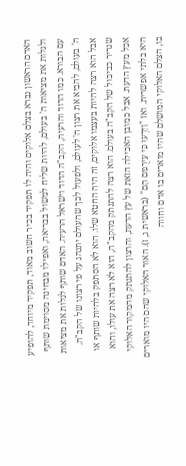האדם הראשון נברא בצלם אלוקים והיה לו תפקיד בכיר חשוב מאוד, תפקיד מיוחד, להופיע ולגלות את מציאות ה' בעולם, להיות שליח למשול בבריאה, ואפילו מבחינה מסוימת שותף עם הבורא. כמו הדוד והרעיה, הקב"ה הדוד וישראל הרעיה. האדם שותף לגלות את מציאות ה' בעולם, להביא את רצון ה' לעולם, ולפעול לכך שהעולם יתנהג על פי רצונו של הקב"ה. אבל הוא רצה להיות בעצמו אלוקים, זה היה החטא שלו. הוא לא הסתפק בלהיות שותף או שגריר כביכול של הקב"ה בעולם. הוא רצה להתנתק מהקב"ה, הוא לא רצה את עולו, והוא אכל מעץ הדעת. אבל כמובן האכילה הזאת של עץ הדעת, והרצון להתנתק מהמקור האלוקי היא בלתי אפשרית. ואז "וַיֵּדְעוּ כִּי עֵירֻמִּם הֵם" (בראשית ג, ז). האור האלוקי שהם היו מוארים בו, הצלם האלוקי המושלם שהיו מוארים בו אדם וחווה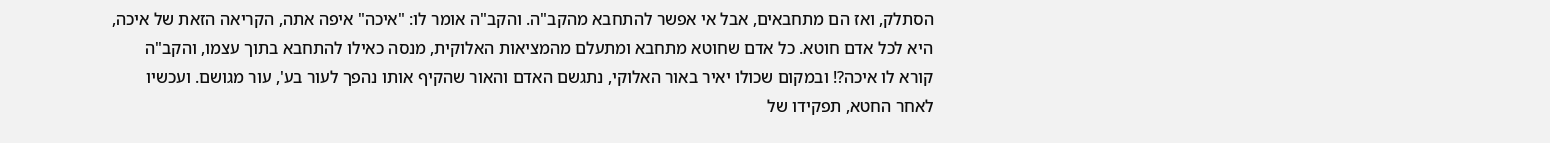הסתלק, ואז הם מתחבאים, אבל אי אפשר להתחבא מהקב"ה. והקב"ה אומר לו: "איכה" איפה אתה, הקריאה הזאת של איכה, היא לכל אדם חוטא. כל אדם שחוטא מתחבא ומתעלם מהמציאות האלוקית, מנסה כאילו להתחבא בתוך עצמו, והקב"ה קורא לו איכה?! ובמקום שכולו יאיר באור האלוקי, נתגשם האדם והאור שהקיף אותו נהפך לעור בע', עור מגושם. ועכשיו לאחר החטא, תפקידו של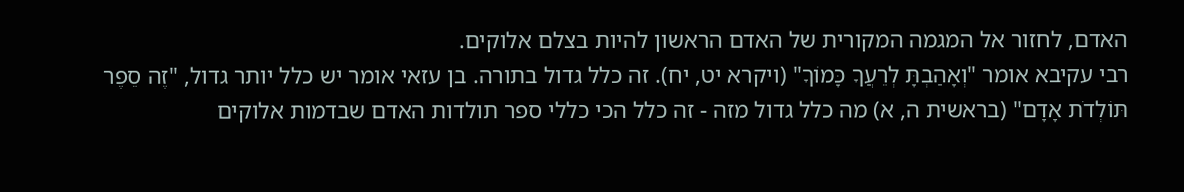האדם, לחזור אל המגמה המקורית של האדם הראשון להיות בצלם אלוקים.
רבי עקיבא אומר "וְאָהַבְתָּ לְרֵעֲךָ כָּמוֹךָ" (ויקרא יט, יח). זה כלל גדול בתורה. בן עזאי אומר יש כלל יותר גדול, "זֶה סֵפֶר תּוֹלְדֹת אָדָם" (בראשית ה, א) מה כלל גדול מזה - זה כלל הכי כללי ספר תולדות האדם שבדמות אלוקים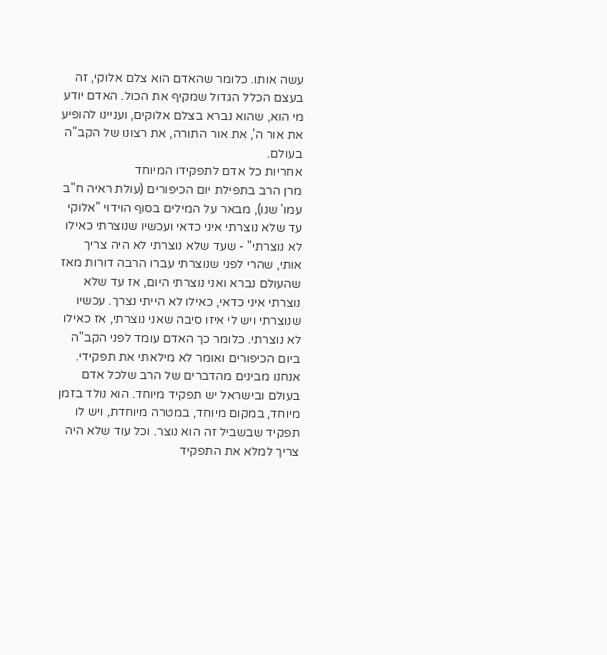עשה אותו. כלומר שהאדם הוא צלם אלוקי, זה בעצם הכלל הגדול שמקיף את הכול. האדם יודע מי הוא, שהוא נברא בצלם אלוקים, ועניינו להופיע את אור ה', את אור התורה, את רצונו של הקב"ה בעולם.
אחריות כל אדם לתפקידו המיוחד
מרן הרב בתפילת יום הכיפורים (עולת ראיה ח"ב עמו' שנו), מבאר על המילים בסוף הוידוי "אלוקי עד שלא נוצרתי איני כדאי ועכשיו שנוצרתי כאילו לא נוצרתי" - שעד שלא נוצרתי לא היה צריך אותי, שהרי לפני שנוצרתי עברו הרבה דורות מאז שהעולם נברא ואני נוצרתי היום, אז עד שלא נוצרתי איני כדאי, כאילו לא הייתי נצרך. עכשיו שנוצרתי ויש לי איזו סיבה שאני נוצרתי, אז כאילו לא נוצרתי. כלומר כך האדם עומד לפני הקב"ה ביום הכיפורים ואומר לא מילאתי את תפקידי. אנחנו מבינים מהדברים של הרב שלכל אדם בעולם ובישראל יש תפקיד מיוחד. הוא נולד בזמן מיוחד, במקום מיוחד, במטרה מיוחדת, ויש לו תפקיד שבשביל זה הוא נוצר. וכל עוד שלא היה צריך למלא את התפקיד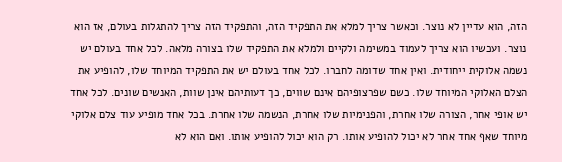הזה, הוא עדיין לא נוצר. וכאשר צריך למלא את התפקיד הזה, והתפקיד הזה צריך להתגלות בעולם, אז הוא נוצר. ועכשיו הוא צריך לעמוד במשימה ולקיים ולמלא את התפקיד שלו בצורה מלאה. לכל אחד בעולם יש נשמה אלוקית ייחודית. ואין אחד שדומה לחברו. לכל אחד בעולם יש את התפקיד המיוחד שלו, להופיע את הצלם האלוקי המיוחד שלו. כשם שפרצופיהם אינם שווים, כך דעותיהם אינן שוות, האנשים שונים. לכל אחד יש אופי אחר, הצורה שלו אחרת, והפנימיות שלו אחרת, הנשמה שלו אחרת. בכל אחד מופיע עוד צלם אלוקי מיוחד שאף אחד אחר לא יכול להופיע אותו. רק הוא יכול להופיע אותו. ואם הוא לא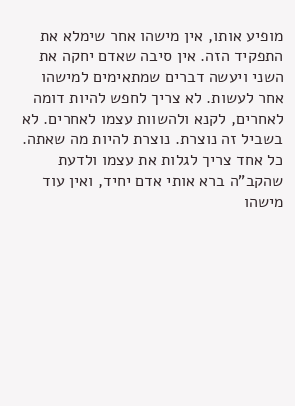מופיע אותו, אין מישהו אחר שימלא את התפקיד הזה. אין סיבה שאדם יחקה את השני ויעשה דברים שמתאימים למישהו אחר לעשות. לא צריך לחפש להיות דומה לאחרים, לקנא ולהשוות עצמו לאחרים. לא בשביל זה נוצרת. נוצרת להיות מה שאתה. כל אחד צריך לגלות את עצמו ולדעת שהקב"ה ברא אותי אדם יחיד, ואין עוד מישהו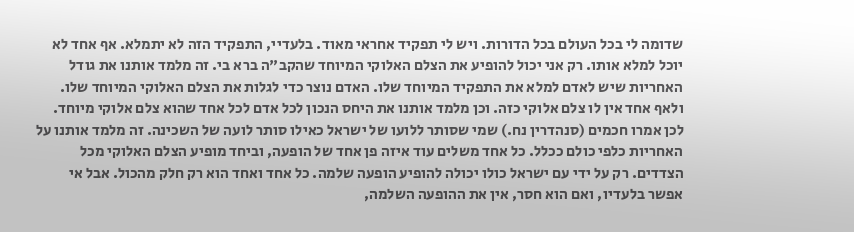שדומה לי בכל העולם בכל הדורות. ויש לי תפקיד אחראי מאוד. בלעדיי, התפקיד הזה לא יתמלא. אף אחד לא יוכל למלא אותו. רק אני יכול להופיע את הצלם האלוקי המיוחד שהקב"ה ברא בי. זה מלמד אותנו את גודל האחריות שיש לאדם למלא את התפקיד המיוחד שלו. האדם נוצר כדי לגלות את הצלם האלוקי המיוחד שלו. ולאף אחד אין לו צלם אלוקי כזה. וכן מלמד אותנו את היחס הנכון לכל אדם לכל אחד שהוא צלם אלוקי מיוחד. לכן אמרו חכמים (סנהדרין נח.) שמי שסותר ללועו של ישראל כאילו סותר לועה של השכינה. זה מלמד אותנו על האחריות כלפי כולם ככלל. כל אחד משלים עוד איזה פן אחד של הופעה, וביחד מופיע הצלם האלוקי מכל הצדדים. רק על ידי עם ישראל כולו יכולה להופיע הופעה שלמה. כל אחד ואחד הוא רק חלק מהכול. אבל אי אפשר בלעדיו, ואם הוא חסר, אין את ההופעה השלמה,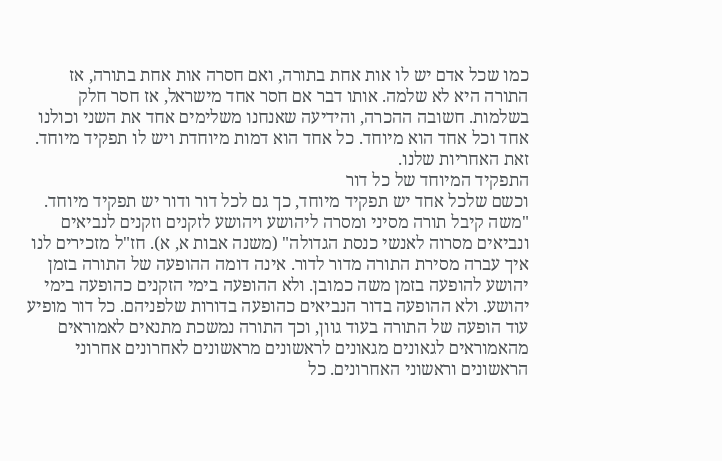כמו שכל אדם יש לו אות אחת בתורה, ואם חסרה אות אחת בתורה, אז התורה היא לא שלמה. אותו דבר אם חסר אחד מישראל, אז חסר חלק בשלמות. חשובה ההכרה, והידיעה שאנחנו משלימים אחד את השני וכולנו אחד וכל אחד הוא מיוחד. כל אחד הוא דמות מיוחדת ויש לו תפקיד מיוחד. זאת האחריות שלנו.
התפקיד המיוחד של כל דור
וכשם שלכל אחד יש תפקיד מיוחד, כך גם לכל דור ודור יש תפקיד מיוחד. "משה קיבל תורה מסיני ומסרה ליהושע ויהושע לזקנים וזקנים לנביאים ונביאים מסרוה לאנשי כנסת הגדולה" (משנה אבות א, א). חז"ל מזכירים לנו איך עברה מסירת התורה מדור לדור. אינה דומה ההופעה של התורה בזמן יהושע להופעה בזמן משה כמובן. ולא ההופעה בימי הזקנים כהופעה בימי יהושע. ולא ההופעה בדור הנביאים כהופעה בדורות שלפניהם. כל דור מופיע עוד הופעה של התורה בעוד גוון, וכך התורה נמשכת מתנאים לאמוראים מהאמוראים לגאונים מגאונים לראשונים מראשונים לאחרונים אחרוני הראשונים וראשוני האחרונים. כל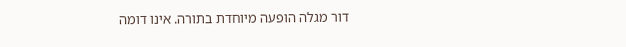דור מגלה הופעה מיוחדת בתורה. אינו דומה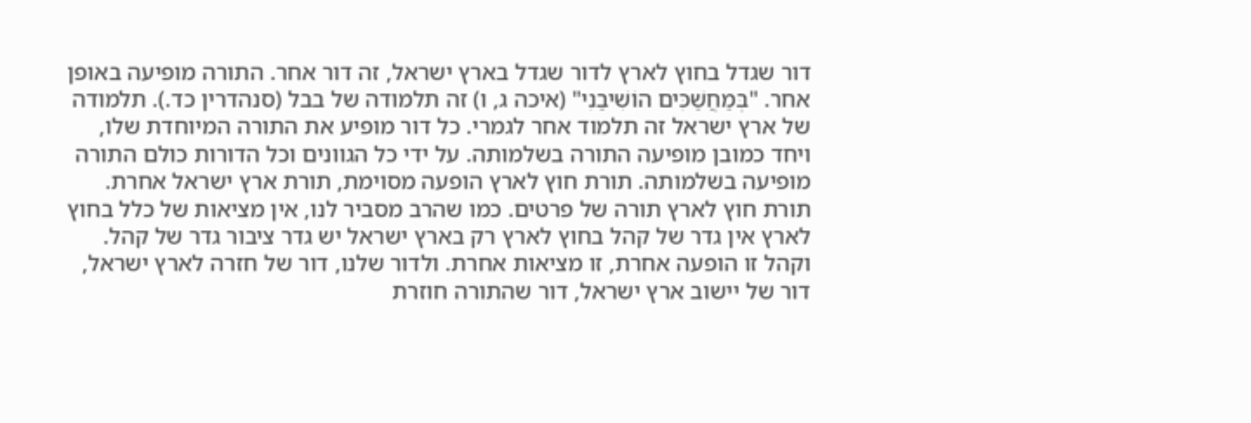דור שגדל בחוץ לארץ לדור שגדל בארץ ישראל, זה דור אחר. התורה מופיעה באופן אחר. "בְּמַחֲשַׁכִּים הוֹשִׁיבַנִי" (איכה ג, ו) זה תלמודה של בבל (סנהדרין כד.). תלמודה של ארץ ישראל זה תלמוד אחר לגמרי. כל דור מופיע את התורה המיוחדת שלו, ויחד כמובן מופיעה התורה בשלמותה. על ידי כל הגוונים וכל הדורות כולם התורה מופיעה בשלמותה. תורת חוץ לארץ הופעה מסוימת, תורת ארץ ישראל אחרת. תורת חוץ לארץ תורה של פרטים. כמו שהרב מסביר לנו, אין מציאות של כלל בחוץ לארץ אין גדר של קהל בחוץ לארץ רק בארץ ישראל יש גדר ציבור גדר של קהל. וקהל זו הופעה אחרת, זו מציאות אחרת. ולדור שלנו, דור של חזרה לארץ ישראל, דור של יישוב ארץ ישראל, דור שהתורה חוזרת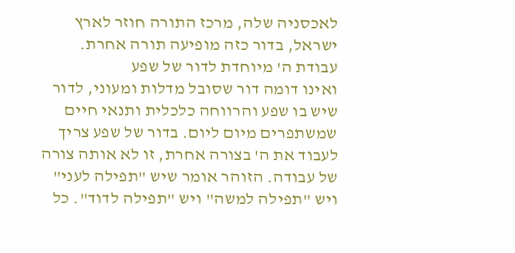לאכסניה שלה, מרכז התורה חוזר לארץ ישראל, בדור כזה מופיעה תורה אחרת.
עבודת ה' מיוחדת לדור של שפע
ואינו דומה דור שסובל מדלות ומעוני, לדור שיש בו שפע והרווחה כלכלית ותנאי חיים שמשתפרים מיום ליום. בדור של שפע צריך לעבוד את ה' בצורה אחרת, זו לא אותה צורה של עבודה. הזוהר אומר שיש "תפילה לעני" ויש "תפילה למשה" ויש "תפילה לדוד". כל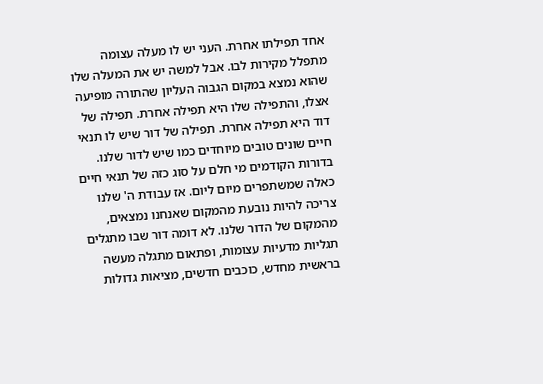אחד תפילתו אחרת. העני יש לו מעלה עצומה מתפלל מקירות לבו. אבל למשה יש את המעלה שלו שהוא נמצא במקום הגבוה העליון שהתורה מופיעה אצלו, והתפילה שלו היא תפילה אחרת. תפילה של דוד היא תפילה אחרת. תפילה של דור שיש לו תנאי חיים שונים טובים מיוחדים כמו שיש לדור שלנו. בדורות הקודמים מי חלם על סוג כזה של תנאי חיים כאלה שמשתפרים מיום ליום. אז עבודת ה' שלנו צריכה להיות נובעת מהמקום שאנחנו נמצאים, מהמקום של הדור שלנו. לא דומה דור שבו מתגלים תגליות מדעיות עצומות, ופתאום מתגלה מעשה בראשית מחדש, כוכבים חדשים, מציאות גדולות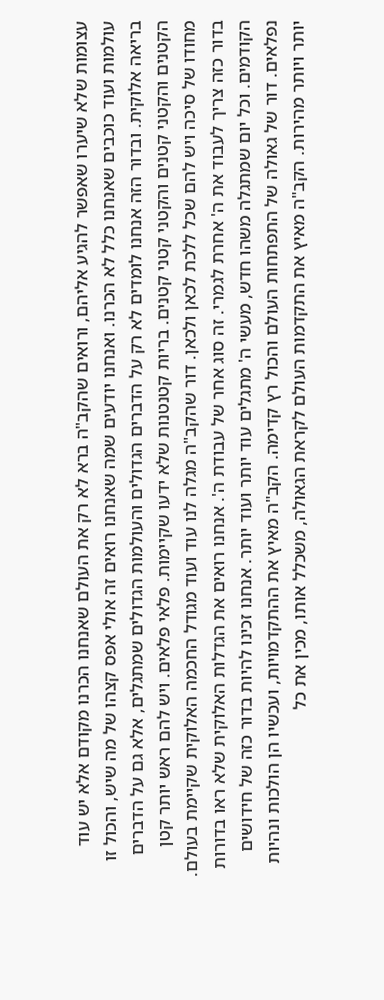עצומות שלא שיערו שאפשר להגיע אליהם, ורואים שהקב"ה ברא לא רק את העולם שאנחנו הכרנו מקודם אלא יש עוד עולמות ועוד כוכבים שאנחנו כלל לא הכרנו. ואנחנו יודעים שמה שאנחנו רואים זה אולי אפס קצהו של מה שיש, והכול זו בריאה אלוקית. ובדור הזה אנחנו לומדים לא רק על הדברים הגדולים והעולמות הגדולים שמתגלים, אלא גם על הדברים הקטנים והקטני קטנים והקטני קטני קטנים. בריות קטנטנות שלא ידעו שקיימות. פלאי פלאים. ויש להם ראש יותר קטן מחודו של סיכה ויש להם שכל ללכת לכאן ולכאן. דור שהקב"ה מגלה לנו עוד ועוד מגודל החכמה האלוקית שקיימת בעולם. בדור כזה צריך לעבוד את ה' אחרת לגמרי. זה סוג אחר של עבודת ה'. אנחנו רואים את הגדלות האלוקית שלא ראו בדורות הקודמים. וכל יום שמתגלה משהו חדש, מעשי ה' מתגלים עוד יותר ועוד יותר. אנחנו זכינו להיות בדור כזה של חידושים נפלאים. דור של גאולה של התפתחות העולם והכול רץ קדימה. הקב"ה מאיץ את ההתקדמויות, ועכשיו הן הולכות ונהיות יותר ויותר מהירות. הקב"ה מאיץ את התקדמות העולם לקראת הגאולה, משכלל אותו, מכין את כל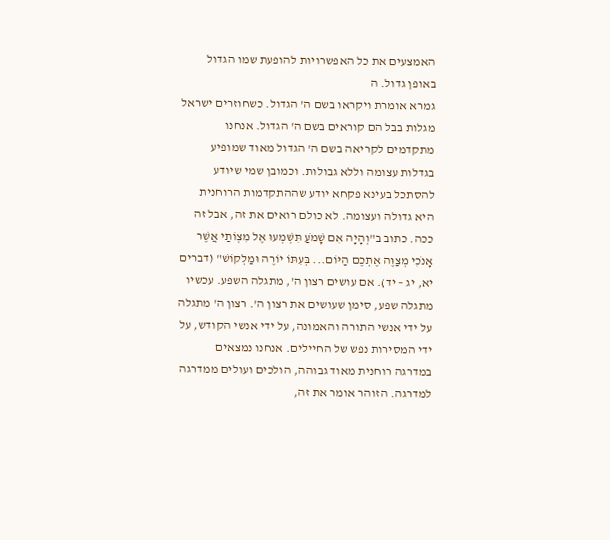האמצעים את כל האפשרויות להופעת שמו הגדול באופן גדול. ה
גמרא אומרת ויקראו בשם ה' הגדול. כשחוזרים ישראל מגלות בבל הם קוראים בשם ה' הגדול. אנחנו מתקדמים לקריאה בשם ה' הגדול מאוד שמופיע בגדלות עצומה וללא גבולות. וכמובן שמי שיודע להסתכל בעינא פקחא יודע שההתקדמות הרוחנית היא גדולה ועצומה. לא כולם רואים את זה, אבל זה ככה. כתוב ב"וְהָיָה אִם שָׁמֹעַ תִּשְׁמְעוּ אֶל מִצְוֺתַי אֲשֶׁר אָנֹכִי מְצַוֶּה אֶתְכֶם הַיּוֹם... בְּעִתּוֹ יוֹרֶה וּמַלְקוֹשׁ" (דברים יא, יג – יד). אם עושים רצון ה', מתגלה השפע. עכשיו מתגלה שפע, סימן שעושים את רצון ה'. רצון ה' מתגלה על ידי אנשי התורה והאמונה, על ידי אנשי הקודש, על ידי המסירות נפש של החיילים. אנחנו נמצאים במדרגה רוחנית מאוד גבוהה, הולכים ועולים ממדרגה למדרגה. הזוהר אומר את זה,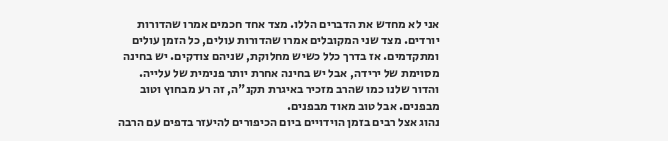אני לא מחדש את הדברים הללו. מצד אחד חכמים אמרו שהדורות יורדים. מצד שני המקובלים אמרו שהדורות עולים, כל הזמן עולים ומתקדמים. אז בדרך כלל כשיש מחלוקת, שניהם צודקים. יש בחינה מסוימת של ירידה, אבל יש בחינה אחרת יותר פנימית של עלייה. והדור שלנו כמו שהרב מזכיר באיגרת תקנ"ה, זה רע מבחוץ וטוב מבפנים. אבל טוב מאוד מבפנים.
נהוג אצל רבים בזמן הוידויים ביום הכיפורים להיעזר בדפים עם הרבה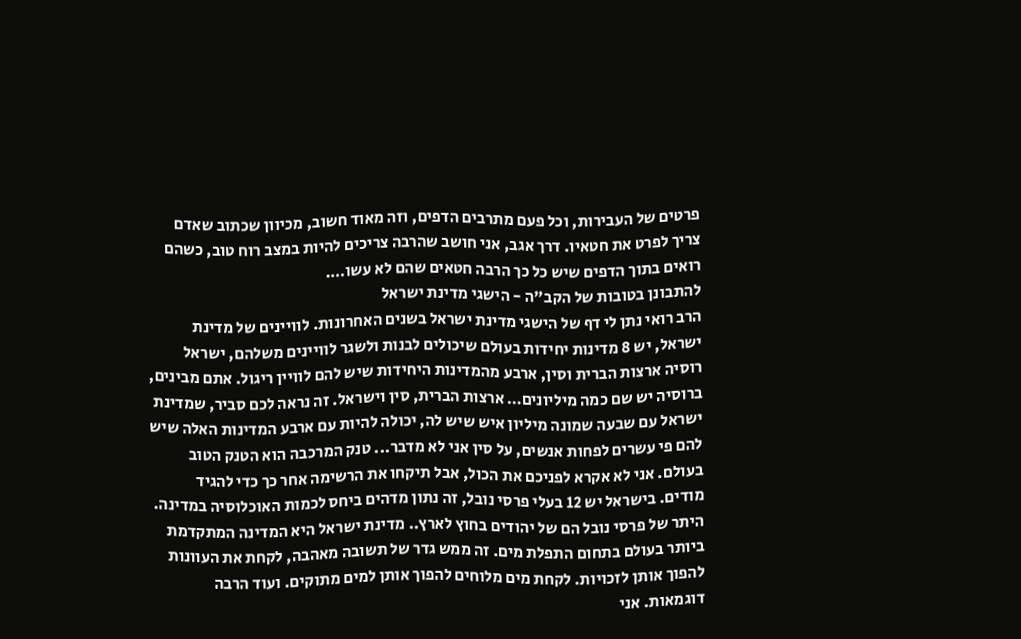פרטים של העבירות, וכל פעם מתרבים הדפים, וזה מאוד חשוב, מכיוון שכתוב שאדם צריך לפרט את חטאיו. דרך אגב, אני חושב שהרבה צריכים להיות במצב רוח טוב, כשהם רואים בתוך הדפים שיש כל כך הרבה חטאים שהם לא עשו….
להתבונן בטובות של הקב"ה - הישגי מדינת ישראל
הרב רואי נתן לי דף של הישגי מדינת ישראל בשנים האחרונות. לוויינים של מדינת ישראל, יש 8 מדינות יחידות בעולם שיכולים לבנות ולשגר לוויינים משלהם, ישראל רוסיה ארצות הברית וסין, ארבע מהמדינות היחידות שיש להם לוויין ריגול. אתם מבינים, ברוסיה יש שם כמה מיליונים… ארצות הברית, סין וישראל. זה נראה לכם סביר, שמדינת ישראל עם שבעה שמונה מיליון איש שיש לה, יכולה להיות עם ארבע המדינות האלה שיש להם פי עשרים לפחות אנשים, על סין אני לא מדבר... טנק המרכבה הוא הטנק הטוב בעולם. אני לא אקרא לפניכם את הכול, אבל תיקחו את הרשימה אחר כך כדי להגיד מודים. בישראל יש 12 בעלי פרסי נובל, זה נתון מדהים ביחס לכמות האוכלוסיה במדינה. היתר של פרסי נובל הם של יהודים בחוץ לארץ.. מדינת ישראל היא המדינה המתקדמת ביותר בעולם בתחום התפלת מים. זה ממש גדר של תשובה מאהבה, לקחת את העוונות להפוך אותן לזכויות. לקחת מים מלוחים להפוך אותן למים מתוקים. ועוד הרבה דוגמאות. אני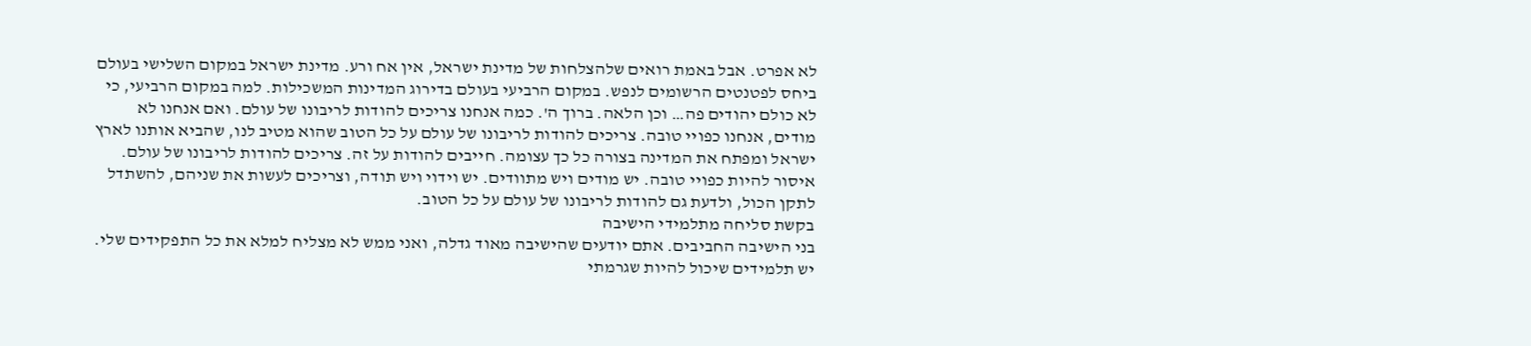לא אפרט. אבל באמת רואים שלהצלחות של מדינת ישראל, אין אח ורע. מדינת ישראל במקום השלישי בעולם ביחס לפטנטים הרשומים לנפש. במקום הרביעי בעולם בדירוג המדינות המשכילות. למה במקום הרביעי, כי לא כולם יהודים פה… וכן הלאה. ברוך ה'. כמה אנחנו צריכים להודות לריבונו של עולם. ואם אנחנו לא מודים, אנחנו כפויי טובה. צריכים להודות לריבונו של עולם על כל הטוב שהוא מטיב לנו, שהביא אותנו לארץ ישראל ומפתח את המדינה בצורה כל כך עצומה. חייבים להודות על זה. צריכים להודות לריבונו של עולם. איסור להיות כפויי טובה. יש מודים ויש מתוודים. יש וידוי ויש תודה, וצריכים לעשות את שניהם, להשתדל לתקן הכול, ולדעת גם להודות לריבונו של עולם על כל הטוב.
בקשת סליחה מתלמידי הישיבה
בני הישיבה החביבים. אתם יודעים שהישיבה מאוד גדלה, ואני ממש לא מצליח למלא את כל התפקידים שלי. יש תלמידים שיכול להיות שגרמתי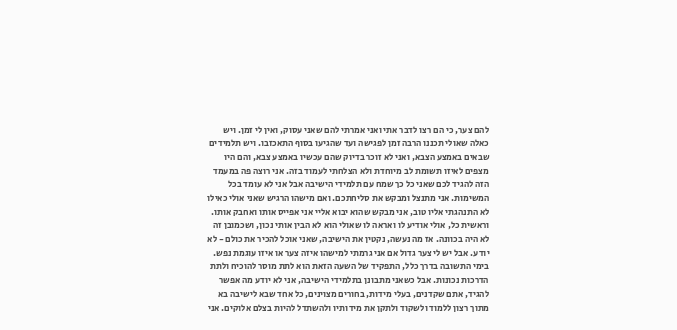להם צער, כי הם רצו לדבר אתי ואני אמרתי להם שאני עסוק, ואין לי זמן. ויש כאלה שאולי תכננו הרבה זמן לפגישה ועד שהגיעו בסוף התאכזבו. ויש תלמידים שבאים באמצע הצבא, ואני לא זוכר בדיוק שהם עכשיו באמצע צבא, והם היו מצפים לאיזו תשומת לב מיוחדת ולא הצלחתי לעמוד בזה. אני רוצה פה במעמד הזה להגיד לכם שאני כל כך שמח עם תלמידי הישיבה אבל אני לא עומד בכל המשימות. אני מתנצל ומבקש את סליחתכם. ואם מישהו הרגיש שאני אולי כאילו לא התנהגתי אליו טוב, אני מבקש שהוא יבוא אליי אני אפייס אותו ואחבק אותו. וראשית כל, אולי אודיע לו ואראה לו שאולי הוא לא הבין אותי נכון, ושכמובן זה לא היה בכוונה. אז מה נעשה, נקטין את הישיבה, שאני אוכל להכיר את כולם - לא יודע. אבל יש לי צער גדול אם אני גרמתי למישהו איזה צער או איזו עוגמת נפש.
בימי התשובה בדרך כלל, התפקיד של השעה הזאת הוא לתת מוסר להוכיח ולתת הדרכות נכונות. אבל כשאני מתבונן בתלמידי הישיבה, אני לא יודע מה אפשר להגיד, אתם שקדנים, בעלי מידות, בחורים מצוינים, כל אחד שבא לישיבה בא מתוך רצון ללמוד ולשקוד ולתקן את מידותיו ולהשתדל להיות בצלם אלוקים. אני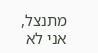מתנצל, אני לא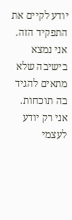יודע לקיים את התפקיד הזה. אני נמצא בישיבה שלא מתאים להגיד בה תוכחות. אני רק יודע לעצמי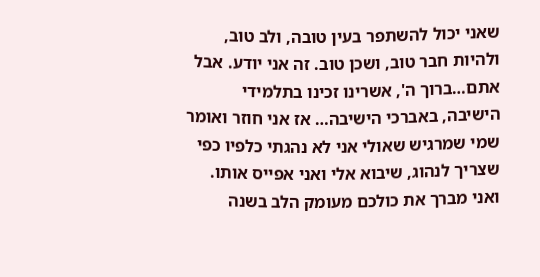שאני יכול להשתפר בעין טובה, ולב טוב, ולהיות חבר טוב, ושכן טוב. זה אני יודע. אבל אתם…ברוך ה', אשרינו זכינו בתלמידי הישיבה, באברכי הישיבה… אז אני חוזר ואומר שמי שמרגיש שאולי אני לא נהגתי כלפיו כפי שצריך לנהוג, שיבוא אלי ואני אפייס אותו.
ואני מברך את כולכם מעומק הלב בשנה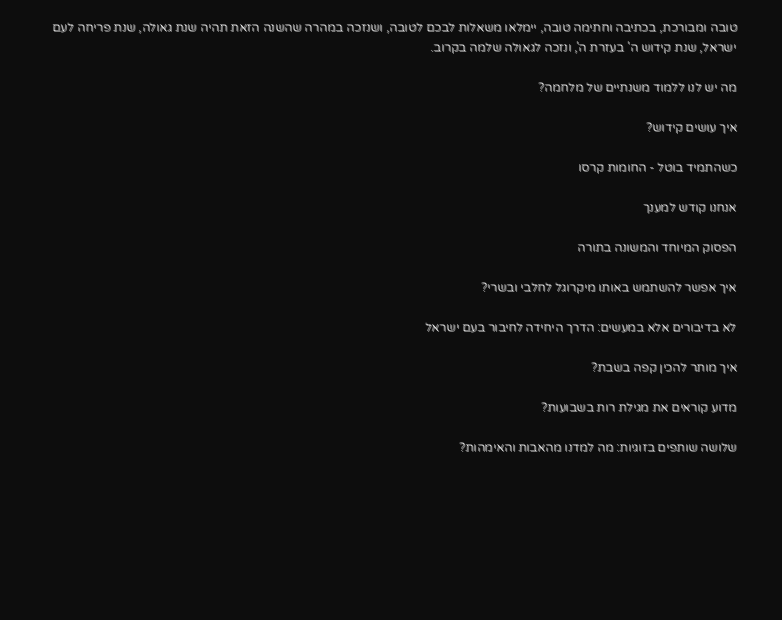טובה ומבורכת, בכתיבה וחתימה טובה, יימלאו משאלות לבכם לטובה, ושנזכה במהרה שהשנה הזאת תהיה שנת גאולה, שנת פריחה לעם ישראל, שנת קידוש ה' בעזרת ה', ונזכה לגאולה שלמה בקרוב.

מה יש לנו ללמוד משנתיים של מלחמה?

איך עושים קידוש?

כשהתמיד בוטל - החומות קרסו

אנחנו קודש למענך

הפסוק המיוחד והמשונה בתורה

איך אפשר להשתמש באותו מיקרוגל לחלבי ובשרי?

לא בדיבורים אלא במעשים: הדרך היחידה לחיבור בעם ישראל

איך מותר להכין קפה בשבת?

מדוע קוראים את מגילת רות בשבועות?

שלושה שותפים בזוגיות: מה למדנו מהאבות והאימהות?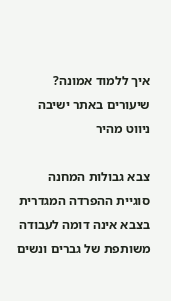איך ללמוד אמונה?
שיעורים באתר ישיבה
ניווט מהיר

צבא גבולות המחנה
סוגיית ההפרדה המגדרית בצבא אינה דומה לעבודה משותפת של גברים ונשים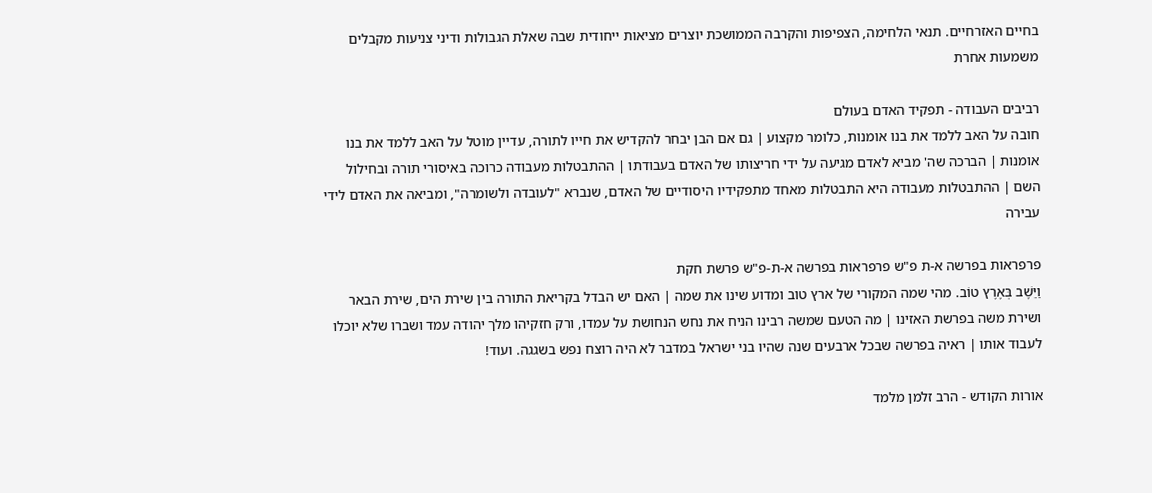בחיים האזרחיים. תנאי הלחימה, הצפיפות והקרבה הממושכת יוצרים מציאות ייחודית שבה שאלת הגבולות ודיני צניעות מקבלים משמעות אחרת

רביבים העבודה - תפקיד האדם בעולם
חובה על האב ללמד את בנו אומנות, כלומר מקצוע | גם אם הבן יבחר להקדיש את חייו לתורה, עדיין מוטל על האב ללמד את בנו אומנות | הברכה שה' מביא לאדם מגיעה על ידי חריצותו של האדם בעבודתו | ההתבטלות מעבודה כרוכה באיסורי תורה ובחילול השם | ההתבטלות מעבודה היא התבטלות מאחד מתפקידיו היסודיים של האדם, שנברא "לעובדה ולשומרה", ומביאה את האדם לידי עבירה

פרפראות בפרשה א-ת פ"ש פרפראות בפרשה א-ת-פ"ש פרשת חקת
וַיֵּשֶׁב בְּאֶרֶץ טוֹב. מהי שמה המקורי של ארץ טוב ומדוע שינו את שמה | האם יש הבדל בקריאת התורה בין שירת הים, שירת הבאר ושירת משה בפרשת האזינו | מה הטעם שמשה רבינו הניח את נחש הנחושת על עמדו, ורק חזקיהו מלך יהודה עמד ושברו שלא יוכלו לעבוד אותו | ראיה בפרשה שבכל ארבעים שנה שהיו בני ישראל במדבר לא היה רוצח נפש בשגגה. ועוד!

אורות הקודש - הרב זלמן מלמד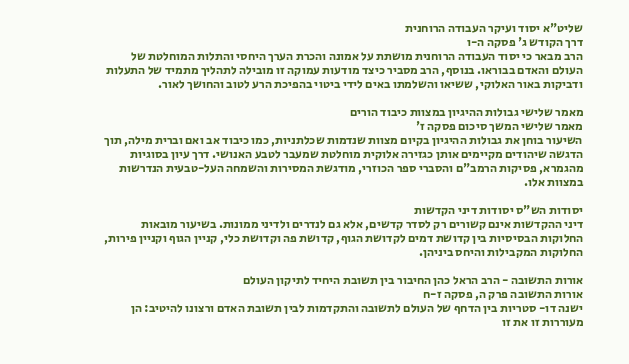שליט"א יסוד ועיקר העבודה הרוחנית
דרך הקודש ג' פסקה ה-ו
הרב מבאר כי יסוד העבודה הרוחנית מושתת על אמונה והכרת הערך היחסי והתלות המוחלטת של העולם והאדם בבוראו. בנוסף, הרב מסביר כיצד מודעות עמוקה זו מובילה לתהליך מתמיד של התעלות ודביקות באור האלוקי, ששיאו והשלמתו באים לידי ביטוי בהפיכת הרע לטוב והחושך לאור.

מאמר שלישי גבולות ההיגיון במצוות כיבוד הורים
מאמר שלישי המשך סיכום פסקה ז'
השיעור בוחן את גבולות ההיגיון בקיום מצוות שנדמות שכלתניות, כמו כיבוד אב ואם וברית מילה, תוך הדגשה שיהודים מקיימים אותן כגזירה אלוקית מוחלטת שמעבר לטבע האנושי. דרך עיון בסוגיות מהגמרא, פסיקות הרמב"ם והסברי ספר הכוזרי, מודגשת המסירות והשמחה העל-טבעית הנדרשות במצוות אלו.

יסודות הש"ס יסודות דיני הקדשות
דיני ההקדשות אינם קשורים רק לסדר קדשים, אלא גם לנדרים ולדיני ממונות. בשיעור מובאות החלוקות הבסיסיות בין קדושת דמים לקדושת הגוף, קדושת פה וקדושת כלי, קניין הגוף וקניין פירות, החלוקות המקבילות והיחס ביניהן.

אורות התשובה - הרב הראל כהן החיבור בין תשובת היחיד לתיקון העולם
אורות התשובה פרק ה, פסקה ז-ח
ישנה דו- סטריות בין הדחף של העולם לתשובה והתקדמות לבין תשובת האדם ורצונו להיטיב: הן מעוררות זו את זו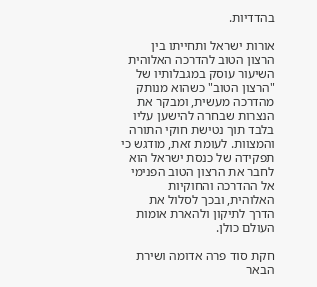בהדדיות.

אורות ישראל ותחייתו בין הרצון הטוב להדרכה האלוהית
השיעור עוסק במגבלותיו של "הרצון הטוב" כשהוא מנותק מהדרכה מעשית, ומבקר את הנצרות שבחרה להישען עליו בלבד תוך נטישת חוקי התורה והמצוות. לעומת זאת, מודגש כי תפקידה של כנסת ישראל הוא לחבר את הרצון הטוב הפנימי אל ההדרכה והחוקיות האלוהית, ובכך לסלול את הדרך לתיקון ולהארת אומות העולם כולן.

חקת סוד פרה אדומה ושירת הבאר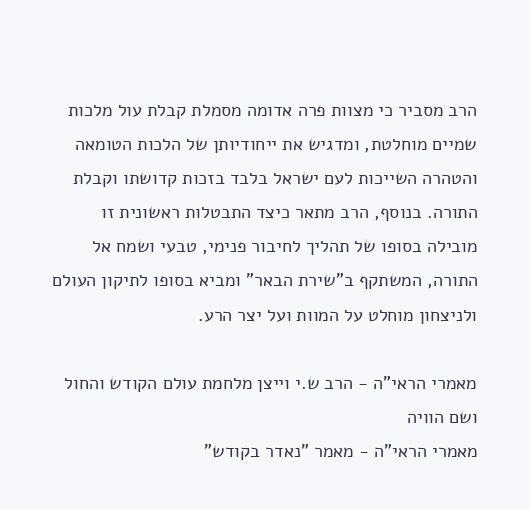הרב מסביר כי מצוות פרה אדומה מסמלת קבלת עול מלכות שמיים מוחלטת, ומדגיש את ייחודיותן של הלכות הטומאה והטהרה השייכות לעם ישראל בלבד בזכות קדושתו וקבלת התורה. בנוסף, הרב מתאר כיצד התבטלות ראשונית זו מובילה בסופו של תהליך לחיבור פנימי, טבעי ושמח אל התורה, המשתקף ב"שירת הבאר" ומביא בסופו לתיקון העולם ולניצחון מוחלט על המוות ועל יצר הרע.

מאמרי הראי"ה - הרב ש.י וייצן מלחמת עולם הקודש והחול ושם הוויה
מאמרי הראי"ה - מאמר "נאדר בקודש"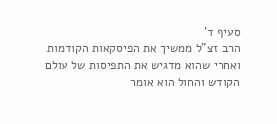סעיף ד'
הרב זצ"ל ממשיך את הפיסקאות הקודמות ואחרי שהוא מדגיש את התפיסות של עולם הקודש והחול הוא אומר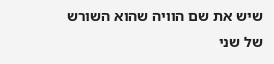שיש את שם הוויה שהוא השורש של שני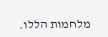מלחמות הללו.